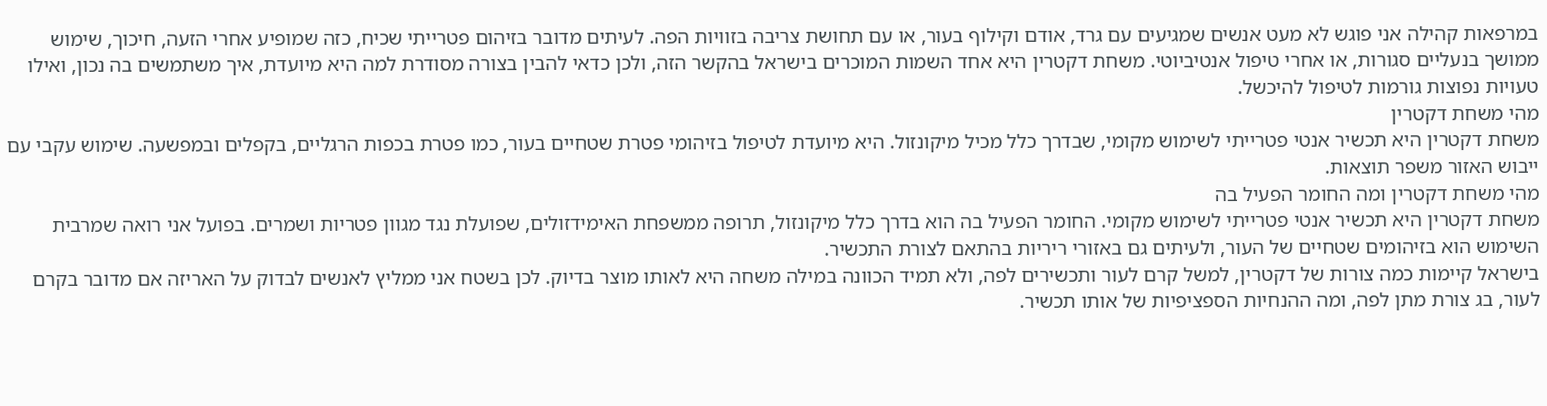במרפאות קהילה אני פוגש לא מעט אנשים שמגיעים עם גרד, אודם וקילוף בעור, או עם תחושת צריבה בזוויות הפה. לעיתים מדובר בזיהום פטרייתי שכיח, כזה שמופיע אחרי הזעה, חיכוך, שימוש ממושך בנעליים סגורות, או אחרי טיפול אנטיביוטי. משחת דקטרין היא אחד השמות המוכרים בישראל בהקשר הזה, ולכן כדאי להבין בצורה מסודרת למה היא מיועדת, איך משתמשים בה נכון, ואילו טעויות נפוצות גורמות לטיפול להיכשל.
מהי משחת דקטרין
משחת דקטרין היא תכשיר אנטי פטרייתי לשימוש מקומי, שבדרך כלל מכיל מיקונזול. היא מיועדת לטיפול בזיהומי פטרת שטחיים בעור, כמו פטרת בכפות הרגליים, בקפלים ובמפשעה. שימוש עקבי עם ייבוש האזור משפר תוצאות.
מהי משחת דקטרין ומה החומר הפעיל בה
משחת דקטרין היא תכשיר אנטי פטרייתי לשימוש מקומי. החומר הפעיל בה הוא בדרך כלל מיקונזול, תרופה ממשפחת האימידזולים, שפועלת נגד מגוון פטריות ושמרים. בפועל אני רואה שמרבית השימוש הוא בזיהומים שטחיים של העור, ולעיתים גם באזורי ריריות בהתאם לצורת התכשיר.
בישראל קיימות כמה צורות של דקטרין, למשל קרם לעור ותכשירים לפה, ולא תמיד הכוונה במילה משחה היא לאותו מוצר בדיוק. לכן בשטח אני ממליץ לאנשים לבדוק על האריזה אם מדובר בקרם לעור, בג צורת מתן לפה, ומה ההנחיות הספציפיות של אותו תכשיר.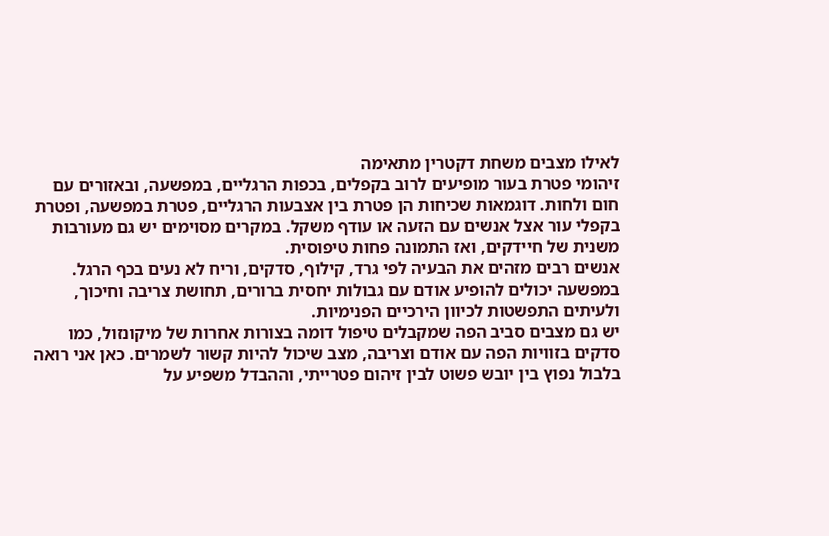לאילו מצבים משחת דקטרין מתאימה
זיהומי פטרת בעור מופיעים לרוב בקפלים, בכפות הרגליים, במפשעה, ובאזורים עם חום ולחות. דוגמאות שכיחות הן פטרת בין אצבעות הרגליים, פטרת במפשעה, ופטרת בקפלי עור אצל אנשים עם הזעה או עודף משקל. במקרים מסוימים יש גם מעורבות משנית של חיידקים, ואז התמונה פחות טיפוסית.
אנשים רבים מזהים את הבעיה לפי גרד, קילוף, סדקים, וריח לא נעים בכף הרגל. במפשעה יכולים להופיע אודם עם גבולות יחסית ברורים, תחושת צריבה וחיכוך, ולעיתים התפשטות לכיוון הירכיים הפנימיות.
יש גם מצבים סביב הפה שמקבלים טיפול דומה בצורות אחרות של מיקונזול, כמו סדקים בזוויות הפה עם אודם וצריבה, מצב שיכול להיות קשור לשמרים. כאן אני רואה בלבול נפוץ בין יובש פשוט לבין זיהום פטרייתי, וההבדל משפיע על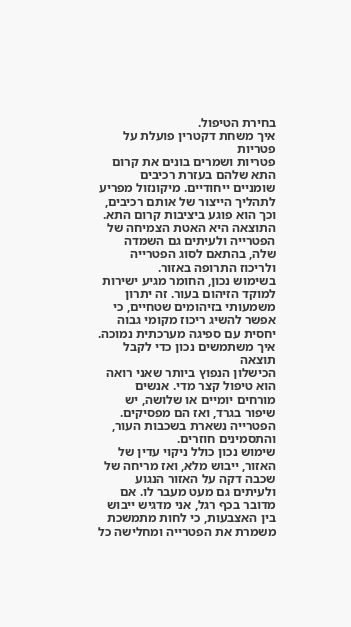בחירת הטיפול.
איך משחת דקטרין פועלת על פטריות
פטריות ושמרים בונים את קרום התא שלהם בעזרת רכיבים שומניים ייחודיים. מיקונזול מפריע לתהליך הייצור של אותם רכיבים, וכך הוא פוגע ביציבות קרום התא. התוצאה היא האטת הצמיחה של הפטרייה ולעיתים גם השמדה שלה, בהתאם לסוג הפטרייה ולריכוז התרופה באזור.
בשימוש נכון, החומר מגיע ישירות למוקד הזיהום בעור. זה יתרון משמעותי בזיהומים שטחיים, כי אפשר להשיג ריכוז מקומי גבוה יחסית עם ספיגה מערכתית נמוכה.
איך משתמשים נכון כדי לקבל תוצאה
הכישלון הנפוץ ביותר שאני רואה הוא טיפול קצר מדי. אנשים מורחים יומיים או שלושה, יש שיפור בגרד, ואז הם מפסיקים. הפטרייה נשארת בשכבות העור, והתסמינים חוזרים.
שימוש נכון כולל ניקוי עדין של האזור, ייבוש מלא, ואז מריחה של שכבה דקה על האזור הנגוע ולעיתים גם מעט מעבר לו. אם מדובר בכף רגל, אני מדגיש ייבוש בין האצבעות, כי לחות מתמשכת משמרת את הפטרייה ומחלישה כל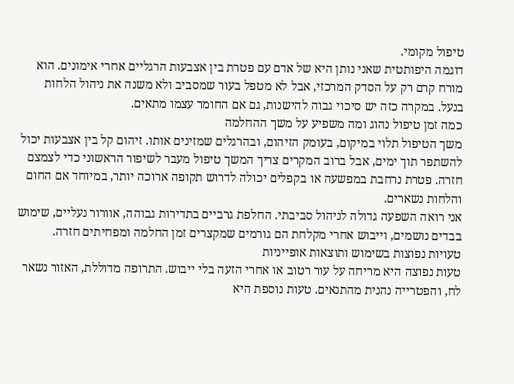טיפול מקומי.
דוגמה היפותטית שאני נותן היא של אדם עם פטרת בין אצבעות הרגליים אחרי אימונים. הוא מורח קרם רק על הסדק המרכזי, אבל לא מטפל בעור שמסביב ולא משנה את ניהול הלחות בנעל. במקרה כזה יש סיכוי גבוה להישנות, גם אם החומר עצמו מתאים.
כמה זמן טיפול נהוג ומה משפיע על משך ההחלמה
משך הטיפול תלוי במיקום, בעומק הזיהום, ובהרגלים שמזינים אותו. זיהום קל בין אצבעות יכול להשתפר תוך ימים, אבל ברוב המקרים צריך המשך טיפול מעבר לשיפור הראשוני כדי לצמצם חזרה. פטרת נרחבת במפשעה או בקפלים יכולה לדרוש תקופה ארוכה יותר, במיוחד אם החום והלחות נשארים.
אני רואה השפעה גדולה לניהול סביבתי. החלפת גרביים בתדירות גבוהה, אוורור נעליים, שימוש בבדים נושמים, וייבוש אחרי מקלחת הם גורמים שמקצרים זמן החלמה ומפחיתים חזרה.
טעויות נפוצות בשימוש ותוצאות אופייניות
טעות נפוצה היא מריחה על עור רטוב או אחרי הזעה בלי ייבוש. התרופה מדוללת, האזור נשאר לח, והפטרייה נהנית מהתנאים. טעות נוספת היא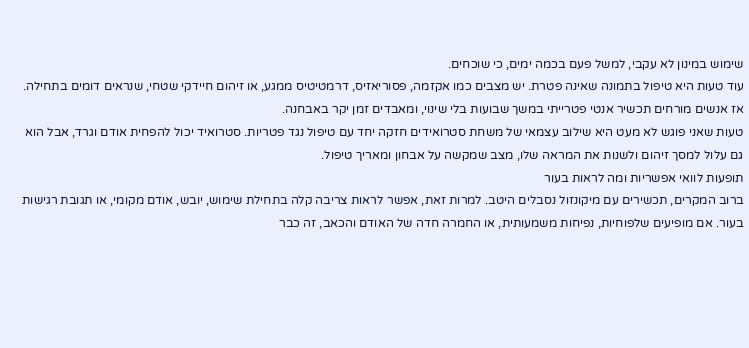שימוש במינון לא עקבי, למשל פעם בכמה ימים, כי שוכחים.
עוד טעות היא טיפול בתמונה שאינה פטרת. יש מצבים כמו אקזמה, פסוריאזיס, דרמטיטיס ממגע, או זיהום חיידקי שטחי, שנראים דומים בתחילה. אז אנשים מורחים תכשיר אנטי פטרייתי במשך שבועות בלי שינוי, ומאבדים זמן יקר באבחנה.
טעות שאני פוגש לא מעט היא שילוב עצמאי של משחת סטרואידים חזקה יחד עם טיפול נגד פטריות. סטרואיד יכול להפחית אודם וגרד, אבל הוא גם עלול למסך זיהום ולשנות את המראה שלו, מצב שמקשה על אבחון ומאריך טיפול.
תופעות לוואי אפשריות ומה לראות בעור
ברוב המקרים, תכשירים עם מיקונזול נסבלים היטב. למרות זאת, אפשר לראות צריבה קלה בתחילת שימוש, יובש, אודם מקומי, או תגובת רגישות בעור. אם מופיעים שלפוחיות, נפיחות משמעותית, או החמרה חדה של האודם והכאב, זה כבר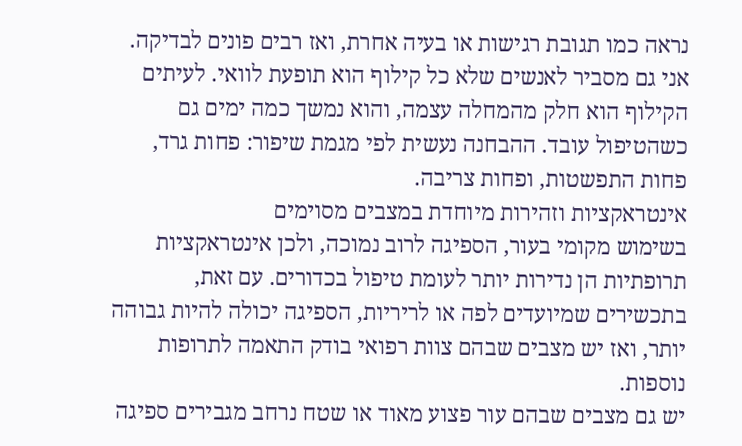נראה כמו תגובת רגישות או בעיה אחרת, ואז רבים פונים לבדיקה.
אני גם מסביר לאנשים שלא כל קילוף הוא תופעת לוואי. לעיתים הקילוף הוא חלק מהמחלה עצמה, והוא נמשך כמה ימים גם כשהטיפול עובד. ההבחנה נעשית לפי מגמת שיפור: פחות גרד, פחות התפשטות, ופחות צריבה.
אינטראקציות וזהירות מיוחדת במצבים מסוימים
בשימוש מקומי בעור, הספיגה לרוב נמוכה, ולכן אינטראקציות תרופתיות הן נדירות יותר לעומת טיפול בכדורים. עם זאת, בתכשירים שמיועדים לפה או לריריות, הספיגה יכולה להיות גבוהה יותר, ואז יש מצבים שבהם צוות רפואי בודק התאמה לתרופות נוספות.
יש גם מצבים שבהם עור פצוע מאוד או שטח נרחב מגבירים ספיגה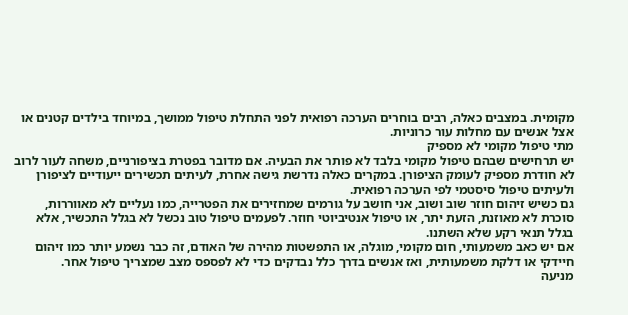מקומית. במצבים כאלה, רבים בוחרים הערכה רפואית לפני התחלת טיפול ממושך, במיוחד בילדים קטנים או אצל אנשים עם מחלות עור כרוניות.
מתי טיפול מקומי לא מספיק
יש תרחישים שבהם טיפול מקומי בלבד לא פותר את הבעיה. אם מדובר בפטרת בציפורניים, משחה לעור לרוב לא חודרת מספיק לעומק הציפורן. במקרים כאלה נדרשת גישה אחרת, לעיתים תכשירים ייעודיים לציפורן ולעיתים טיפול סיסטמי לפי הערכה רפואית.
גם כשיש זיהום חוזר שוב ושוב, אני חושב על גורמים שמחזירים את הפטרייה, כמו נעליים לא מאווררות, סוכרת לא מאוזנת, הזעת יתר, או טיפול אנטיביוטי חוזר. לפעמים טיפול טוב נכשל לא בגלל התכשיר, אלא בגלל תנאי רקע שלא השתנו.
אם יש כאב משמעותי, חום מקומי, מוגלה, או התפשטות מהירה של האודם, זה כבר נשמע יותר כמו זיהום חיידקי או דלקת משמעותית, ואז אנשים בדרך כלל נבדקים כדי לא לפספס מצב שמצריך טיפול אחר.
מניעה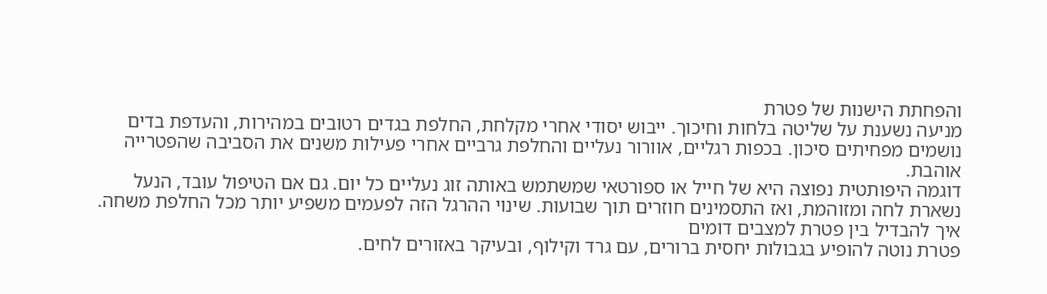והפחתת הישנות של פטרת
מניעה נשענת על שליטה בלחות וחיכוך. ייבוש יסודי אחרי מקלחת, החלפת בגדים רטובים במהירות, והעדפת בדים נושמים מפחיתים סיכון. בכפות רגליים, אוורור נעליים והחלפת גרביים אחרי פעילות משנים את הסביבה שהפטרייה אוהבת.
דוגמה היפותטית נפוצה היא של חייל או ספורטאי שמשתמש באותה זוג נעליים כל יום. גם אם הטיפול עובד, הנעל נשארת לחה ומזוהמת, ואז התסמינים חוזרים תוך שבועות. שינוי ההרגל הזה לפעמים משפיע יותר מכל החלפת משחה.
איך להבדיל בין פטרת למצבים דומים
פטרת נוטה להופיע בגבולות יחסית ברורים, עם גרד וקילוף, ובעיקר באזורים לחים.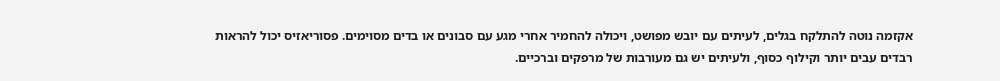אקזמה נוטה להתלקח בגלים, לעיתים עם יובש מפושט, ויכולה להחמיר אחרי מגע עם סבונים או בדים מסוימים. פסוריאזיס יכול להראות רבדים עבים יותר וקילוף כסוף, ולעיתים יש גם מעורבות של מרפקים וברכיים.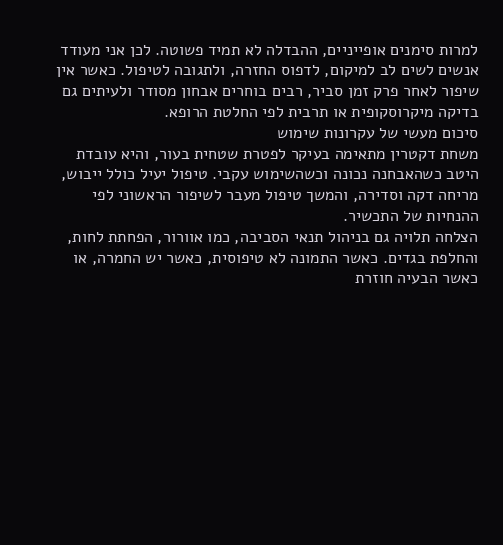למרות סימנים אופייניים, ההבדלה לא תמיד פשוטה. לכן אני מעודד אנשים לשים לב למיקום, לדפוס החזרה, ולתגובה לטיפול. כאשר אין שיפור לאחר פרק זמן סביר, רבים בוחרים אבחון מסודר ולעיתים גם בדיקה מיקרוסקופית או תרבית לפי החלטת הרופא.
סיכום מעשי של עקרונות שימוש
משחת דקטרין מתאימה בעיקר לפטרת שטחית בעור, והיא עובדת היטב כשהאבחנה נכונה וכשהשימוש עקבי. טיפול יעיל כולל ייבוש, מריחה דקה וסדירה, והמשך טיפול מעבר לשיפור הראשוני לפי ההנחיות של התכשיר.
הצלחה תלויה גם בניהול תנאי הסביבה, כמו אוורור, הפחתת לחות, והחלפת בגדים. כאשר התמונה לא טיפוסית, כאשר יש החמרה, או כאשר הבעיה חוזרת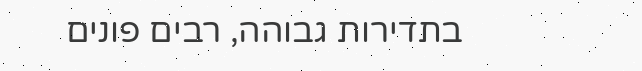בתדירות גבוהה, רבים פונים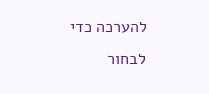להערכה כדי לבחור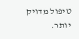טיפול מדויק יותר.